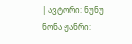| ავტორი: ნუნუ ნონა ჟანრი: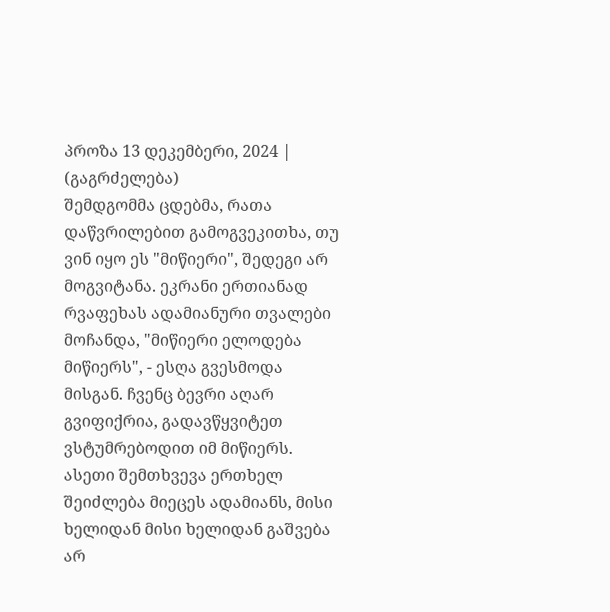პროზა 13 დეკემბერი, 2024 |
(გაგრძელება)
შემდგომმა ცდებმა, რათა დაწვრილებით გამოგვეკითხა, თუ ვინ იყო ეს "მიწიერი", შედეგი არ მოგვიტანა. ეკრანი ერთიანად რვაფეხას ადამიანური თვალები მოჩანდა, "მიწიერი ელოდება მიწიერს", - ესღა გვესმოდა მისგან. ჩვენც ბევრი აღარ გვიფიქრია, გადავწყვიტეთ ვსტუმრებოდით იმ მიწიერს. ასეთი შემთხვევა ერთხელ შეიძლება მიეცეს ადამიანს, მისი ხელიდან მისი ხელიდან გაშვება არ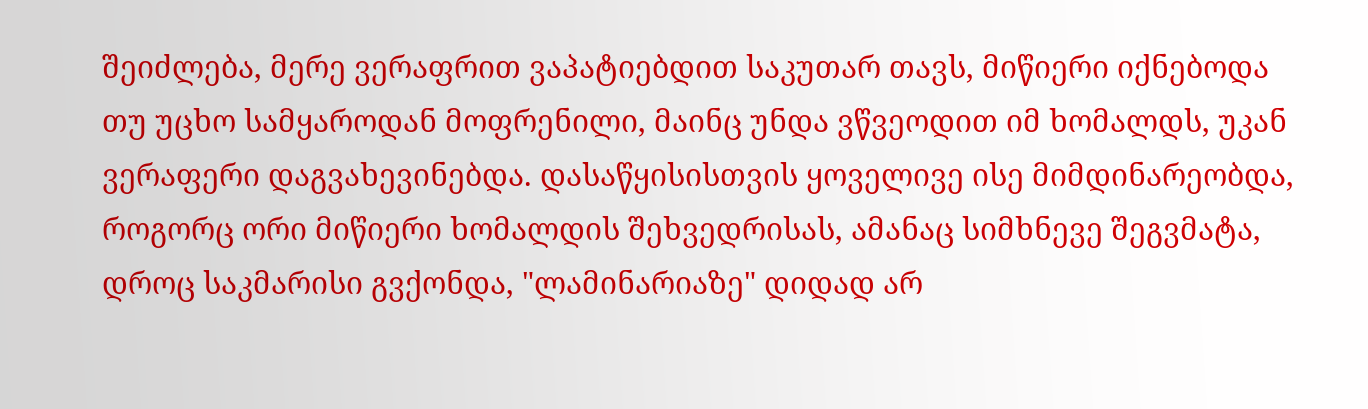შეიძლება, მერე ვერაფრით ვაპატიებდით საკუთარ თავს, მიწიერი იქნებოდა თუ უცხო სამყაროდან მოფრენილი, მაინც უნდა ვწვეოდით იმ ხომალდს, უკან ვერაფერი დაგვახევინებდა. დასაწყისისთვის ყოველივე ისე მიმდინარეობდა, როგორც ორი მიწიერი ხომალდის შეხვედრისას, ამანაც სიმხნევე შეგვმატა, დროც საკმარისი გვქონდა, "ლამინარიაზე" დიდად არ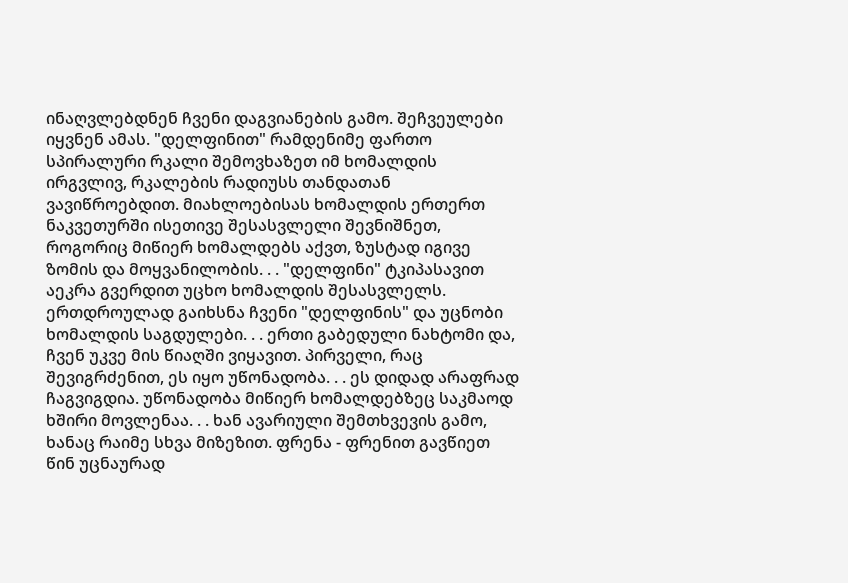ინაღვლებდნენ ჩვენი დაგვიანების გამო. შეჩვეულები იყვნენ ამას. "დელფინით" რამდენიმე ფართო სპირალური რკალი შემოვხაზეთ იმ ხომალდის ირგვლივ, რკალების რადიუსს თანდათან ვავიწროებდით. მიახლოებისას ხომალდის ერთერთ ნაკვეთურში ისეთივე შესასვლელი შევნიშნეთ, როგორიც მიწიერ ხომალდებს აქვთ, ზუსტად იგივე ზომის და მოყვანილობის. . . "დელფინი" ტკიპასავით აეკრა გვერდით უცხო ხომალდის შესასვლელს. ერთდროულად გაიხსნა ჩვენი "დელფინის" და უცნობი ხომალდის საგდულები. . . ერთი გაბედული ნახტომი და, ჩვენ უკვე მის წიაღში ვიყავით. პირველი, რაც შევიგრძენით, ეს იყო უწონადობა. . . ეს დიდად არაფრად ჩაგვიგდია. უწონადობა მიწიერ ხომალდებზეც საკმაოდ ხშირი მოვლენაა. . . ხან ავარიული შემთხვევის გამო, ხანაც რაიმე სხვა მიზეზით. ფრენა - ფრენით გავწიეთ წინ უცნაურად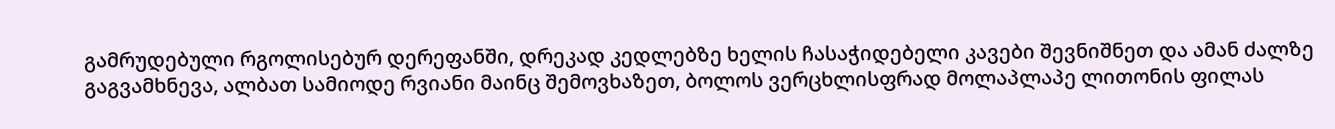გამრუდებული რგოლისებურ დერეფანში, დრეკად კედლებზე ხელის ჩასაჭიდებელი კავები შევნიშნეთ და ამან ძალზე გაგვამხნევა, ალბათ სამიოდე რვიანი მაინც შემოვხაზეთ, ბოლოს ვერცხლისფრად მოლაპლაპე ლითონის ფილას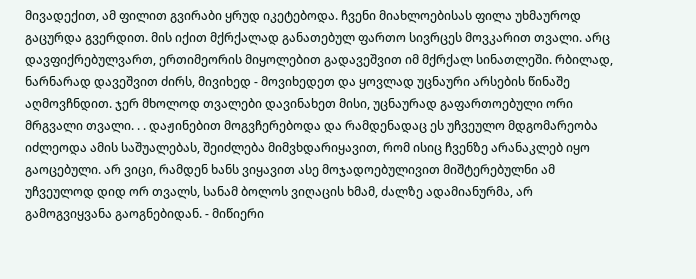მივადექით, ამ ფილით გვირაბი ყრუდ იკეტებოდა. ჩვენი მიახლოებისას ფილა უხმაუროდ გაცურდა გვერდით. მის იქით მქრქალად განათებულ ფართო სივრცეს მოვკარით თვალი. არც დავფიქრებულვართ, ერთიმეორის მიყოლებით გადავეშვით იმ მქრქალ სინათლეში. რბილად, ნარნარად დავეშვით ძირს, მივიხედ - მოვიხედეთ და ყოვლად უცნაური არსების წინაშე აღმოვჩნდით. ჯერ მხოლოდ თვალები დავინახეთ მისი, უცნაურად გაფართოებული ორი მრგვალი თვალი. . . დაჟინებით მოგვჩერებოდა და რამდენადაც ეს უჩვეულო მდგომარეობა იძლეოდა ამის საშუალებას, შეიძლება მიმვხდარიყავით, რომ ისიც ჩვენზე არანაკლებ იყო გაოცებული. არ ვიცი, რამდენ ხანს ვიყავით ასე მოჯადოებულივით მიშტერებულნი ამ უჩვეულოდ დიდ ორ თვალს, სანამ ბოლოს ვიღაცის ხმამ, ძალზე ადამიანურმა, არ გამოგვიყვანა გაოგნებიდან. - მიწიერი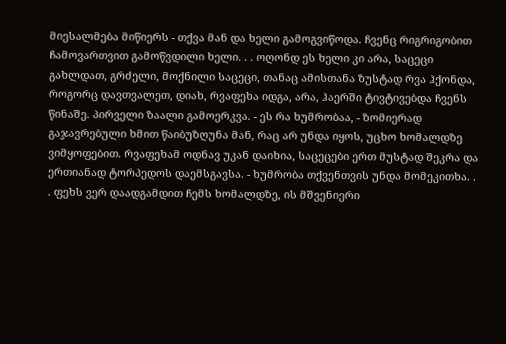მიესალმება მიწიერს - თქვა მან და ხელი გამოგვიწოდა. ჩვენც რიგრიგობით ჩამოვართვით გამოწვდილი ხელი. . . ოღონდ ეს ხელი კი არა, საცეცი გახლდათ, გრძელი, მოქნილი საცეცი, თანაც ამისთანა ზუსტად რვა ჰქონდა, როგორც დავთვალეთ, დიახ, რვაფეხა იდგა, არა, ჰაერში ტივტივებდა ჩვენს წინაშე. პირველი ზაალი გამოერკვა. - ეს რა ხუმრობაა, - ზომიერად გაჯავრებული ხმით წაიბუზღუნა მან, რაც არ უნდა იყოს, უცხო ხომალდზე ვიმყოფებით. რვაფეხამ ოდნავ უკან დაიხია, საცეცები ერთ მუსტად შეკრა და ერთიანად ტორპედოს დაემსგავსა. - ხუმრობა თქვენთვის უნდა მომეკითხა. . . ფეხს ვერ დაადგამდით ჩემს ხომალდზე, ის მშვენიერი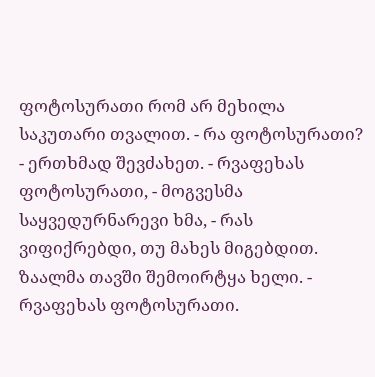ფოტოსურათი რომ არ მეხილა საკუთარი თვალით. - რა ფოტოსურათი? - ერთხმად შევძახეთ. - რვაფეხას ფოტოსურათი, - მოგვესმა საყვედურნარევი ხმა, - რას ვიფიქრებდი, თუ მახეს მიგებდით. ზაალმა თავში შემოირტყა ხელი. - რვაფეხას ფოტოსურათი.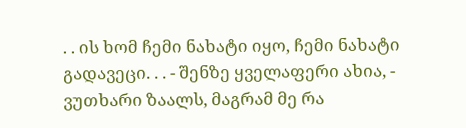. . ის ხომ ჩემი ნახატი იყო, ჩემი ნახატი გადავეცი. . . - შენზე ყველაფერი ახია, - ვუთხარი ზაალს, მაგრამ მე რა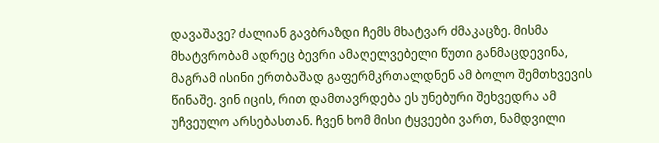დავაშავე? ძალიან გავბრაზდი ჩემს მხატვარ ძმაკაცზე. მისმა მხატვრობამ ადრეც ბევრი ამაღელვებელი წუთი განმაცდევინა, მაგრამ ისინი ერთბაშად გაფერმკრთალდნენ ამ ბოლო შემთხვევის წინაშე. ვინ იცის, რით დამთავრდება ეს უნებური შეხვედრა ამ უჩვეულო არსებასთან. ჩვენ ხომ მისი ტყვეები ვართ, ნამდვილი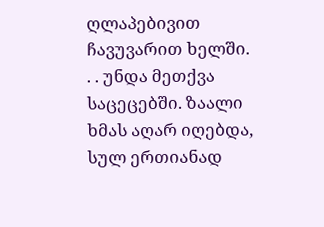ღლაპებივით ჩავუვარით ხელში. . . უნდა მეთქვა საცეცებში. ზაალი ხმას აღარ იღებდა, სულ ერთიანად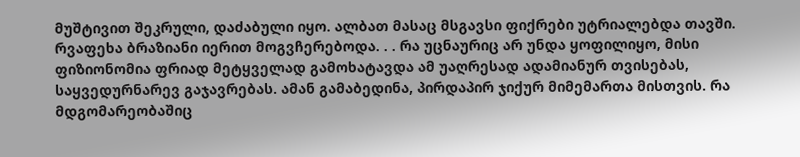მუშტივით შეკრული, დაძაბული იყო. ალბათ მასაც მსგავსი ფიქრები უტრიალებდა თავში. რვაფეხა ბრაზიანი იერით მოგვჩერებოდა. . . რა უცნაურიც არ უნდა ყოფილიყო, მისი ფიზიონომია ფრიად მეტყველად გამოხატავდა ამ უაღრესად ადამიანურ თვისებას, საყვედურნარევ გაჯავრებას. ამან გამაბედინა, პირდაპირ ჯიქურ მიმემართა მისთვის. რა მდგომარეობაშიც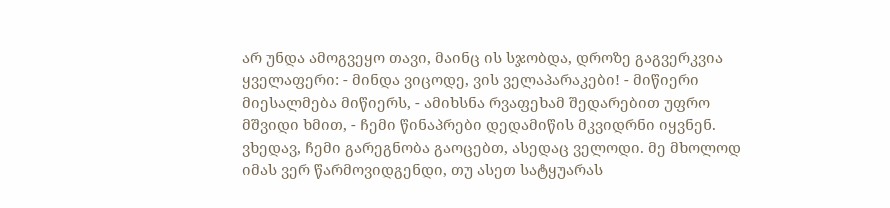არ უნდა ამოგვეყო თავი, მაინც ის სჯობდა, დროზე გაგვერკვია ყველაფერი: - მინდა ვიცოდე, ვის ველაპარაკები! - მიწიერი მიესალმება მიწიერს, - ამიხსნა რვაფეხამ შედარებით უფრო მშვიდი ხმით, - ჩემი წინაპრები დედამიწის მკვიდრნი იყვნენ. ვხედავ, ჩემი გარეგნობა გაოცებთ, ასედაც ველოდი. მე მხოლოდ იმას ვერ წარმოვიდგენდი, თუ ასეთ სატყუარას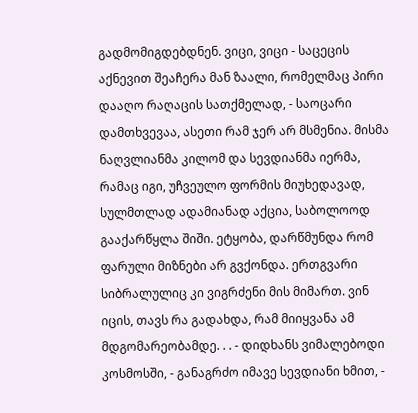გადმომიგდებდნენ. ვიცი, ვიცი - საცეცის აქნევით შეაჩერა მან ზაალი, რომელმაც პირი დააღო რაღაცის სათქმელად, - საოცარი დამთხვევაა, ასეთი რამ ჯერ არ მსმენია. მისმა ნაღვლიანმა კილომ და სევდიანმა იერმა, რამაც იგი, უჩვეულო ფორმის მიუხედავად, სულმთლად ადამიანად აქცია, საბოლოოდ გააქარწყლა შიში. ეტყობა, დარწმუნდა რომ ფარული მიზნები არ გვქონდა. ერთგვარი სიბრალულიც კი ვიგრძენი მის მიმართ. ვინ იცის, თავს რა გადახდა, რამ მიიყვანა ამ მდგომარეობამდე. . . - დიდხანს ვიმალებოდი კოსმოსში, - განაგრძო იმავე სევდიანი ხმით, -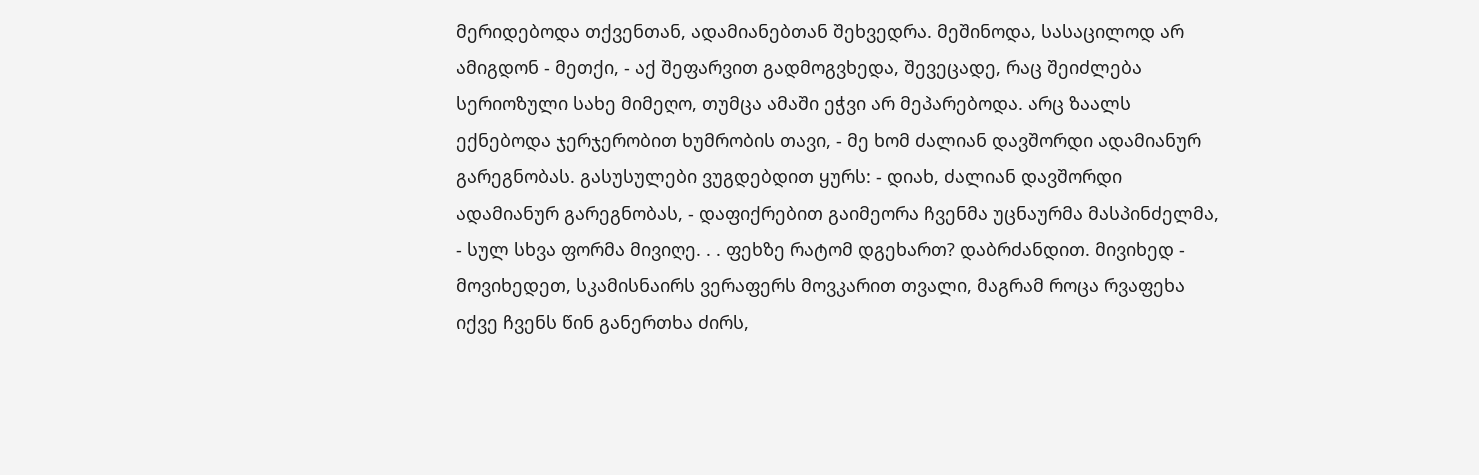მერიდებოდა თქვენთან, ადამიანებთან შეხვედრა. მეშინოდა, სასაცილოდ არ ამიგდონ - მეთქი, - აქ შეფარვით გადმოგვხედა, შევეცადე, რაც შეიძლება სერიოზული სახე მიმეღო, თუმცა ამაში ეჭვი არ მეპარებოდა. არც ზაალს ექნებოდა ჯერჯერობით ხუმრობის თავი, - მე ხომ ძალიან დავშორდი ადამიანურ გარეგნობას. გასუსულები ვუგდებდით ყურს: - დიახ, ძალიან დავშორდი ადამიანურ გარეგნობას, - დაფიქრებით გაიმეორა ჩვენმა უცნაურმა მასპინძელმა, - სულ სხვა ფორმა მივიღე. . . ფეხზე რატომ დგეხართ? დაბრძანდით. მივიხედ - მოვიხედეთ, სკამისნაირს ვერაფერს მოვკარით თვალი, მაგრამ როცა რვაფეხა იქვე ჩვენს წინ განერთხა ძირს,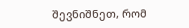შევნიშნეთ, რომ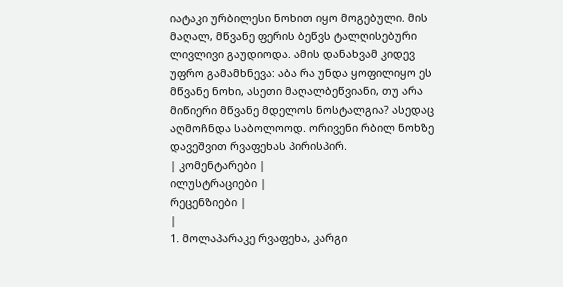იატაკი ურბილესი ნოხით იყო მოგებული. მის მაღალ, მწვანე ფერის ბეწვს ტალღისებური ლივლივი გაუდიოდა. ამის დანახვამ კიდევ უფრო გამამხნევა: აბა რა უნდა ყოფილიყო ეს მწვანე ნოხი, ასეთი მაღალბეწვიანი, თუ არა მიწიერი მწვანე მდელოს ნოსტალგია? ასედაც აღმოჩნდა საბოლოოდ. ორივენი რბილ ნოხზე დავეშვით რვაფეხას პირისპირ.
| კომენტარები |
ილუსტრაციები |
რეცენზიები |
|
1. მოლაპარაკე რვაფეხა, კარგი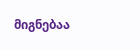მიგნებაა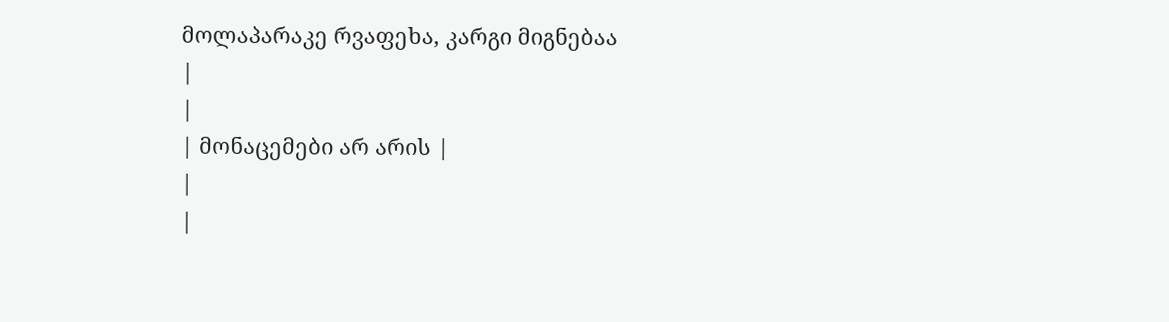მოლაპარაკე რვაფეხა, კარგი მიგნებაა
|
|
| მონაცემები არ არის |
|
|